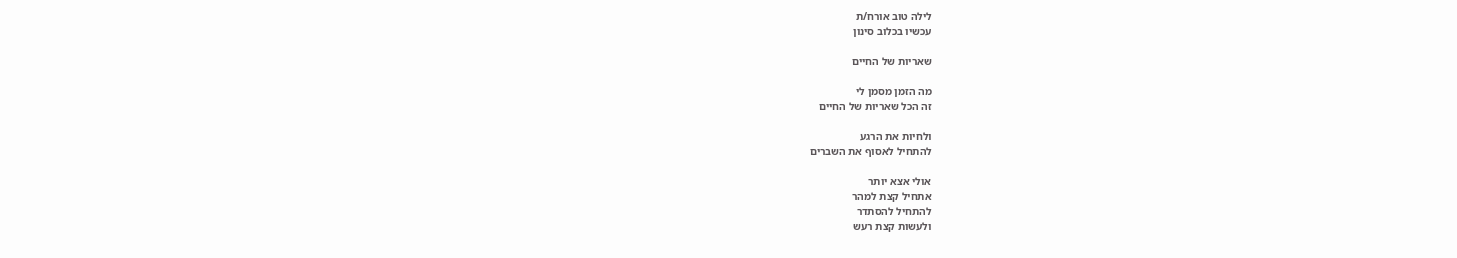לילה טוב אורח/ת
עכשיו בכלוב סינון

שאריות של החיים

מה הזמן מסמן לי
זה הכל שאריות של החיים

ולחיות את הרגע
להתחיל לאסוף את השברים

אולי אצא יותר
אתחיל קצת למהר
להתחיל להסתדר
ולעשות קצת רעש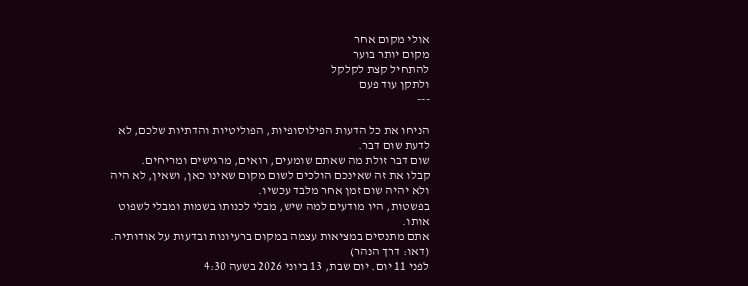אולי מקום אחר
מקום יותר בוער
להתחיל קצת לקלקל
ולתקן עוד פעם
---

הניחו את כל הדעות הפילוסופיות, הפוליטיות והדתיות שלכם, לא לדעת שום דבר.
שום דבר זולת מה שאתם שומעים, רואים, מרגישים ומריחים.
קבלו את זה שאינכם הולכים לשום מקום שאינו כאן, ושאין, לא היה ולא יהיה שום זמן אחר מלבד עכשיו.
בפשטות, היו מודעים למה שיש, מבלי לכנותו בשמות ומבלי לשפוט אותו.
אתם מתנסים במציאות עצמה במקום ברעיונות ובדעות על אודותיה.
(דאו: דרך הנהר)
לפני 11 יום. יום שבת, 13 ביוני 2026 בשעה 4:30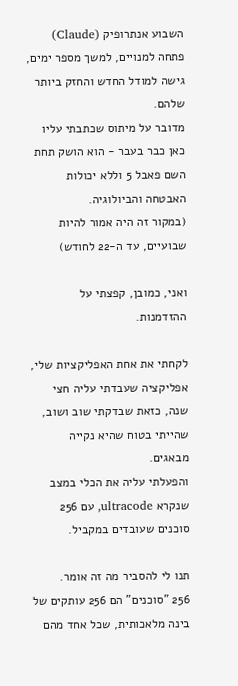השבוע אנתרופיק (Claude) פתחה למנויים, למשך מספר ימים, גישה למודל החדש והחזק ביותר שלהם.
מדובר על מיתוס שכתבתי עליו כאן כבר בעבר - הוא הושק תחת השם פאבל 5 וללא יכולות האבטחה והביולוגיה.
(במקור זה היה אמור להיות שבועיים, עד ה-22 לחודש)

ואני, כמובן, קפצתי על ההזדמנות.

לקחתי את אחת האפליקציות שלי, אפליקציה שעבדתי עליה חצי שנה, כזאת שבדקתי שוב ושוב, שהייתי בטוח שהיא נקייה מבאגים.
והפעלתי עליה את הכלי במצב שנקרא ultracode, עם 256 סוכנים שעובדים במקביל.

תנו לי להסביר מה זה אומר.
256 "סוכנים" הם 256 עותקים של בינה מלאכותית, שכל אחד מהם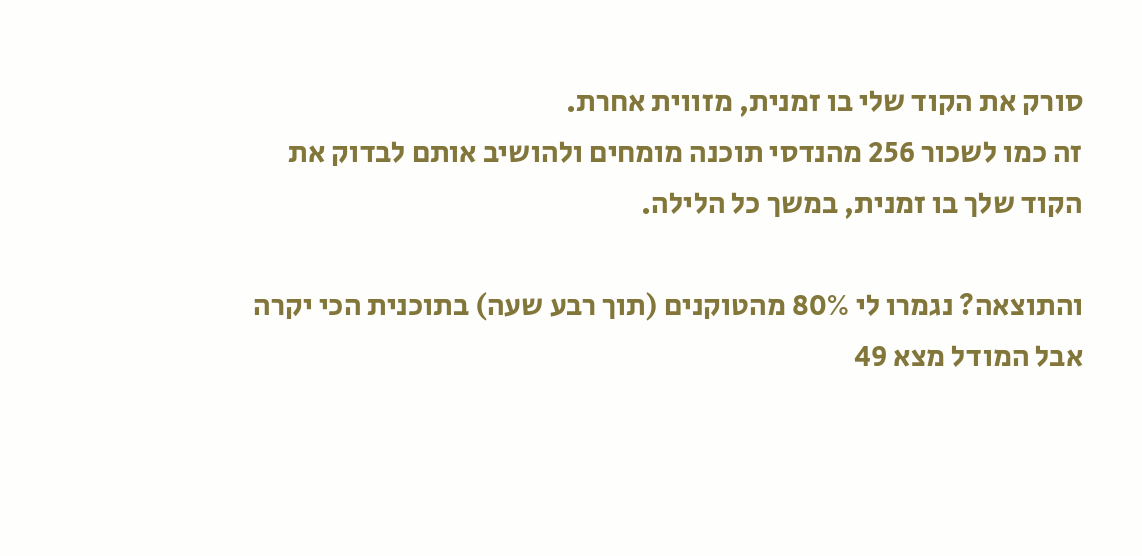סורק את הקוד שלי בו זמנית, מזווית אחרת.
זה כמו לשכור 256 מהנדסי תוכנה מומחים ולהושיב אותם לבדוק את הקוד שלך בו זמנית, במשך כל הלילה.

והתוצאה? נגמרו לי 80% מהטוקנים (תוך רבע שעה) בתוכנית הכי יקרה אבל המודל מצא 49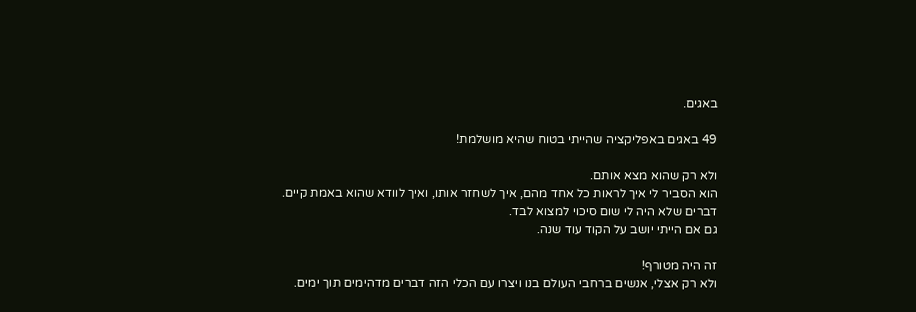באגים.

49 באגים באפליקציה שהייתי בטוח שהיא מושלמת!

ולא רק שהוא מצא אותם.
הוא הסביר לי איך לראות כל אחד מהם, איך לשחזר אותו, ואיך לוודא שהוא באמת קיים.
דברים שלא היה לי שום סיכוי למצוא לבד.
גם אם הייתי יושב על הקוד עוד שנה.

זה היה מטורף!
ולא רק אצלי, אנשים ברחבי העולם בנו ויצרו עם הכלי הזה דברים מדהימים תוך ימים.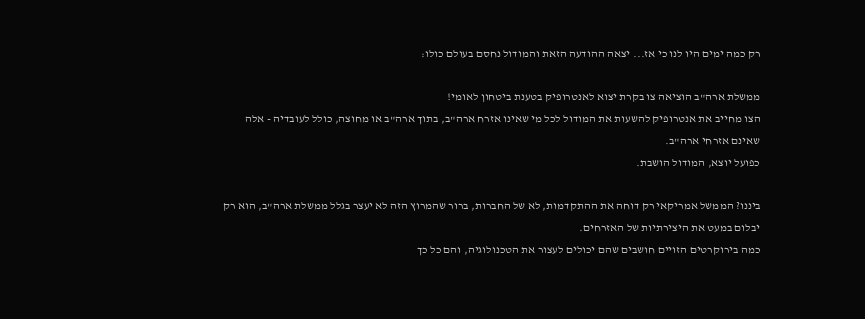רק כמה ימים היו לנו כי אז... יצאה ההודעה הזאת והמודול נחסם בעולם כולו:

ממשלת ארה"ב הוציאה צו בקרת יצוא לאנטרופיק בטענת ביטחון לאומי!
הצו מחייב את אנטרופיק להשעות את המודול לכל מי שאינו אזרח ארה"ב, בתוך ארה"ב או מחוצה, כולל לעובדיה - אלה שאינם אזרחי ארה"ב.
כפועל יוצא, המודול הושבת.

ביננו? הממשל אמריקאי רק דוחה את ההתקדמות, לא של החברות, ברור שהמרוץ הזה לא יעצר בגלל ממשלת ארה"ב, הוא רק יבלום במעט את היצירתיות של האזרחים.
כמה בירוקרטים הזויים חושבים שהם יכולים לעצור את הטכנולוגיה, והם כל כך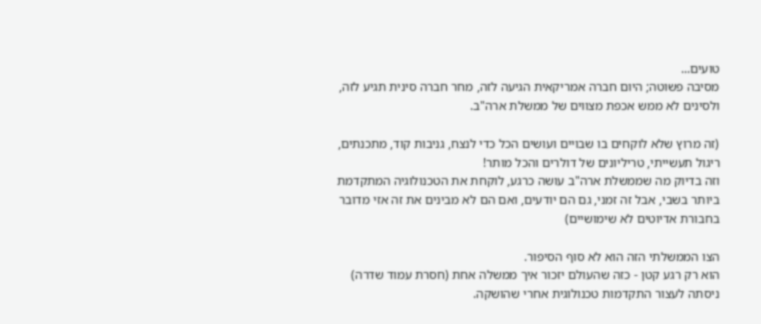טועים...
מסיבה פשוטה; היום חברה אמריקאית הגיעה לזה, מחר חברה סינית תגיע לזה, ולסינים לא ממש אכפת מצווים של ממשלת ארה"ב.

(זה מרוץ שלא לוקחים בו שבויים ועושים הכל כדי לנצח, גניבות קוד, מתכנתים, ריגול תעשייתי, טריליונים של דולרים והכל מותר!
וזה בדיוק מה שממשלת ארה"ב עושה כרגע, לוקחת את הטכנולוגיה המתקדמת ביותר בשבי, אבל זה זמני, גם הם יודעים, ואם הם לא מבינים את זה אזי מדובר בחבורת אדיוטים לא שימושיים)

הצו הממשלתי הזה הוא לא סוף הסיפור.
הוא רק רגע קטן - כזה שהעולם יזכור איך ממשלה אחת (חסרת עמוד שדרה) ניסתה לעצור התקדמות טכנולוגית אחרי שהושקה.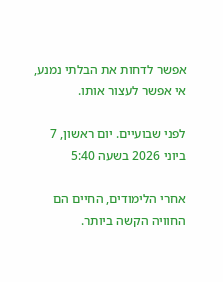אפשר לדחות את הבלתי נמנע, אי אפשר לעצור אותו.

לפני שבועיים. יום ראשון, 7 ביוני 2026 בשעה 5:40

אחרי הלימודים, החיים הם החוויה הקשה ביותר.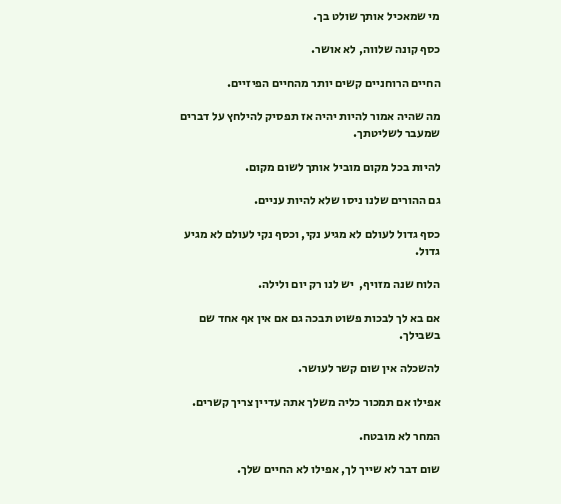מי שמאכיל אותך שולט בך.

כסף קונה שלווה, לא אושר.

החיים הרוחניים קשים יותר מהחיים הפיזיים.

מה שהיה אמור להיות יהיה אז תפסיק להילחץ על דברים שמעבר לשליטתך.

להיות בכל מקום מוביל אותך לשום מקום.

גם ההורים שלנו ניסו שלא להיות עניים.

כסף גדול לעולם לא מגיע נקי, וכסף נקי לעולם לא מגיע גדול.

הלוח שנה מזויף,  יש לנו רק יום ולילה.

אם בא לך לבכות פשוט תבכה גם אם אין אף אחד שם בשבילך.

להשכלה אין שום קשר לעושר.

אפילו אם תמכור כליה משלך אתה עדיין צריך קשרים.

המחר לא מובטח.

שום דבר לא שייך לך, אפילו לא החיים שלך.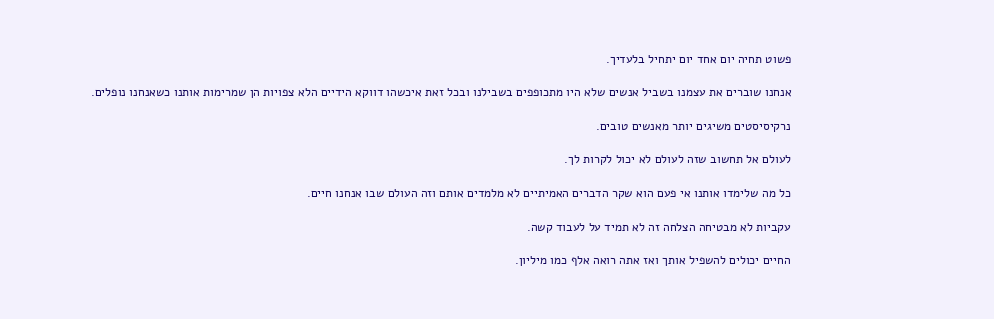פשוט תחיה יום אחד יום יתחיל בלעדיך.

אנחנו שוברים את עצמנו בשביל אנשים שלא היו מתכופפים בשבילנו ובכל זאת איכשהו דווקא הידיים הלא צפויות הן שמרימות אותנו כשאנחנו נופלים.

נרקיסיסטים משיגים יותר מאנשים טובים.

לעולם אל תחשוב שזה לעולם לא יכול לקרות לך.

כל מה שלימדו אותנו אי פעם הוא שקר הדברים האמיתיים לא מלמדים אותם וזה העולם שבו אנחנו חיים.

עקביות לא מבטיחה הצלחה זה לא תמיד על לעבוד קשה.

החיים יכולים להשפיל אותך ואז אתה רואה אלף כמו מיליון.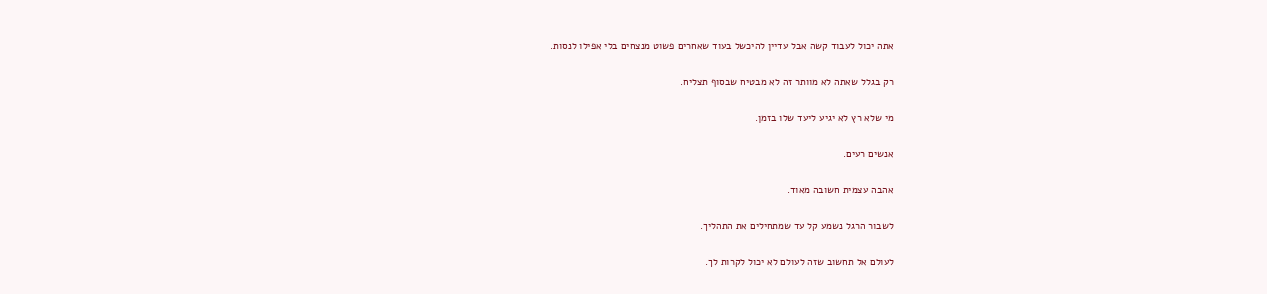אתה יכול לעבוד קשה אבל עדיין להיכשל בעוד שאחרים פשוט מנצחים בלי אפילו לנסות.

רק בגלל שאתה לא מוותר זה לא מבטיח שבסוף תצליח.

מי שלא רץ לא יגיע ליעד שלו בזמן.

אנשים רעים.

אהבה עצמית חשובה מאוד.

לשבור הרגל נשמע קל עד שמתחילים את התהליך.

לעולם אל תחשוב שזה לעולם לא יכול לקרות לך.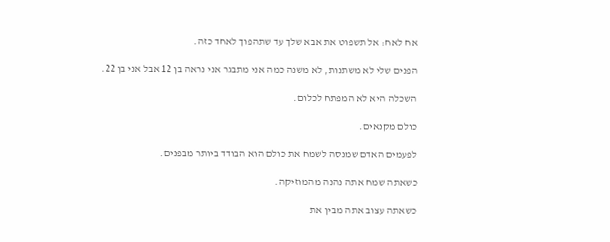אח לאח: אל תשפוט את אבא שלך עד שתהפוך לאחד כזה.

הפנים שלי לא משתנות, לא משנה כמה אני מתבגר אני נראה בן 12 אבל אני בן 22.

השכלה היא לא המפתח לכלום.

כולם מקנאים.

לפעמים האדם שמנסה לשמח את כולם הוא הבודד ביותר מבפנים.

כשאתה שמח אתה נהנה מהמוזיקה.

כשאתה עצוב אתה מבין את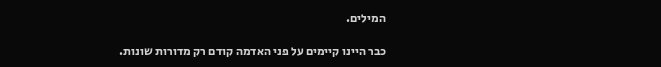המילים.

כבר היינו קיימים על פני האדמה קודם רק מדורות שונות.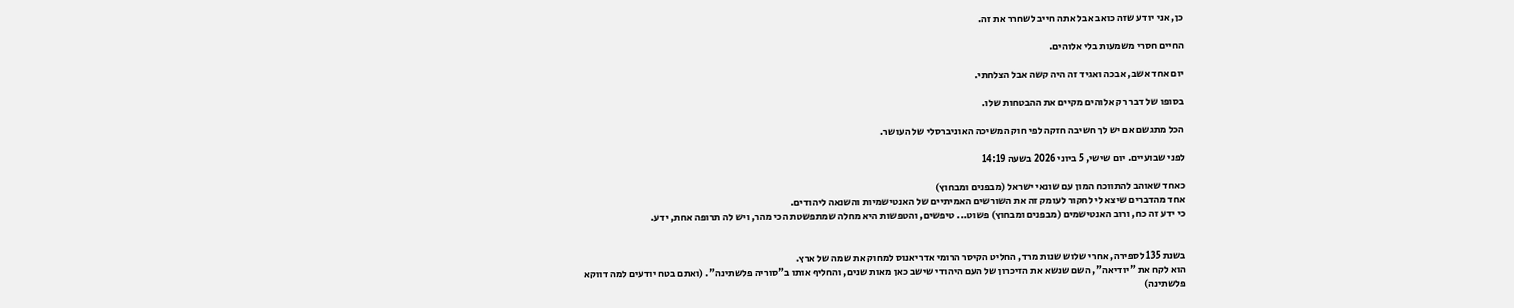כן, אני יודע שזה כואב אבל אתה חייב לשחרר את זה.

החיים חסרי משמעות בלי אלוהים.

יום אחד אשב, אבכה ואגיד זה היה קשה אבל הצלחתי.

בסופו של דבר רק אלוהים מקיים את ההבטחות שלו.

הכל מתגשם אם יש לך חשיבה חזקה לפי חוק המשיכה האוניברסלי של העושר.

לפני שבועיים. יום שישי, 5 ביוני 2026 בשעה 14:19

כאחד שאוהב להתווכח המון עם שונאי ישראל (מבפנים ומבחוץ)
אחד מהדברים שיצא לי לחקור לעומק זה את השורשים האמיתיים של האנטישמיות והשנאה ליהודים.
כי ידע זה כח, ורוב האנטישמים (מבפנים ומבחוץ) פשוט... טיפשים, והטפשות היא מחלה שמתפשטת הכי מהר, ויש לה תרופה אחת, ידע.


בשנת 135 לספירה, אחרי שלוש שנות מרד, החליט הקיסר הרומי אדריאנוס למחוק את שמה של ארץ.
הוא לקח את "יודיאה", השם שנשא את הזיכרון של העם היהודי שישב כאן מאות שנים, והחליף אותו ב"סוריה פלשתינה". (ואתם בטח יודעים למה דווקא פלשתינה)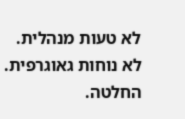לא טעות מנהלית.
לא נוחות גאוגרפית.
החלטה.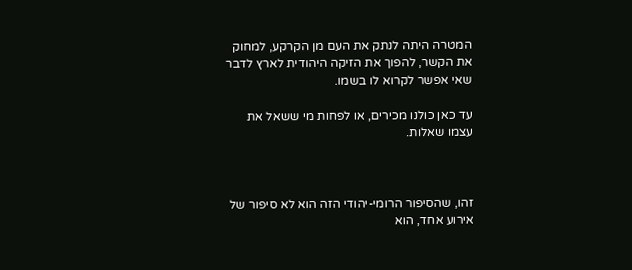המטרה היתה לנתק את העם מן הקרקע, למחוק את הקשר, להפוך את הזיקה היהודית לארץ לדבר שאי אפשר לקרוא לו בשמו.

עד כאן כולנו מכירים, או לפחות מי ששאל את עצמו שאלות.



זהו, שהסיפור הרומי-יהודי הזה הוא לא סיפור של אירוע אחד, הוא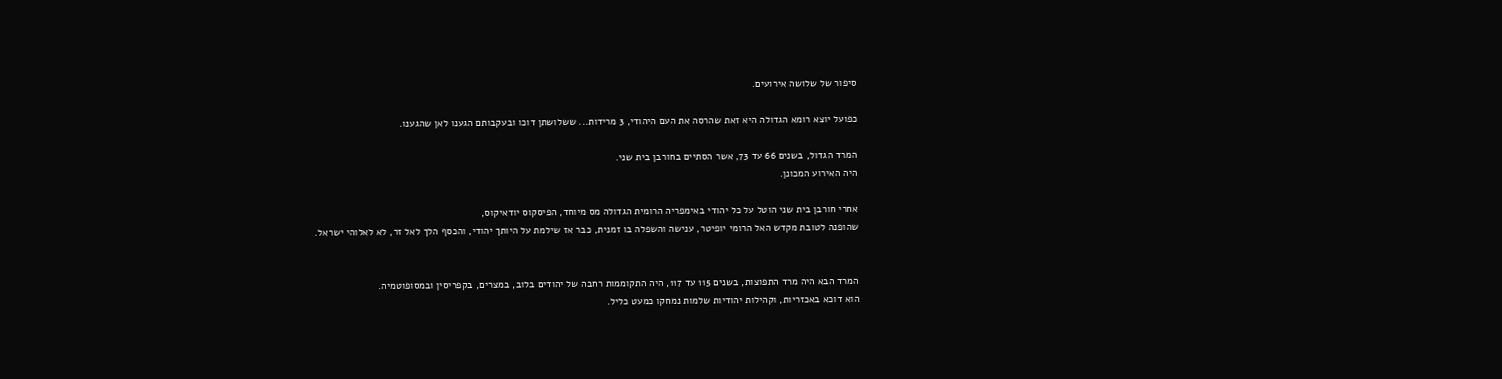סיפור של שלושה אירועים.

כפועל יוצא רומא הגדולה היא זאת שהרסה את העם היהודי, 3 מרידות... ששלושתן דוכו ובעקבותם הגענו לאן שהגענו.

המרד הגדול, בשנים 66 עד 73, אשר הסתיים בחורבן בית שני.
היה האירוע המכונן.

אחרי חורבן בית שני הוטל על כל יהודי באימפריה הרומית הגדולה מס מיוחד, הפיסקוס יודאיקוס,
שהופנה לטובת מקדש האל הרומי יופיטר, ענישה והשפלה בו זמנית, כבר אז שילמת על היותך יהודי, והכסף הלך לאל זר, לא לאלוהי ישראל.


המרד הבא היה מרד התפוצות, בשנים 115 עד 117, היה התקוממות רחבה של יהודים בלוב, במצרים, בקפריסין ובמסופוטמיה.
הוא דוכא באכזריות, וקהילות יהודיות שלמות נמחקו כמעט כליל.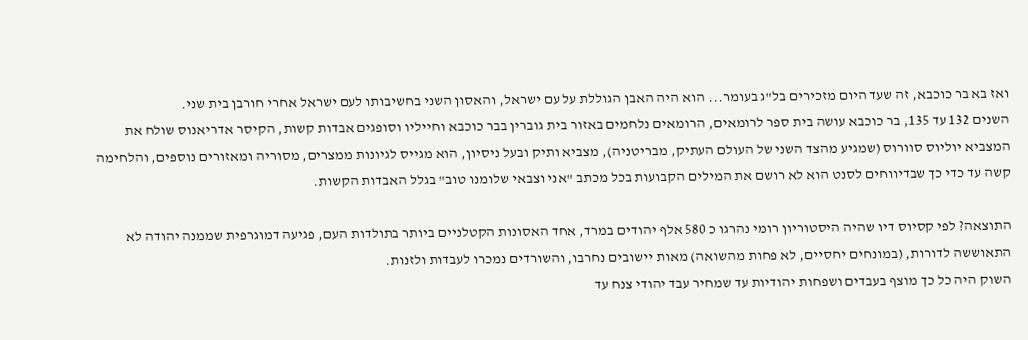ואז בא בר כוכבא, זה שעד היום מזכירים בל"ג בעומר... הוא היה האבן הגוללת על עם ישראל, והאסון השני בחשיבותו לעם ישראל אחרי חורבן בית שני.
השנים 132 עד 135, בר כוכבא עושה בית ספר לרומאים, הרומאים נלחמים באזור בית גוברין בבר כוכבא וחייליו וסופגים אבדות קשות, הקיסר אדריאנוס שולח את המצביא יוליוס סוורוס (שמגיע מהצד השני של העולם העתיק, מבריטניה), מצביא ותיק ובעל ניסיון, הוא מגייס לגיונות ממצרים, מסוריה ומאזורים נוספים, והלחימה קשה עד כדי כך שבדיווחים לסנט הוא לא רושם את המילים הקבועות בכל מכתב "אני וצבאי שלומנו טוב" בגלל האבדות הקשות.

התוצאה? לפי קסיוס דיו שהיה היסטוריון רומי נהרגו כ 580 אלף יהודים במרד, אחד האסונות הקטלניים ביותר בתולדות העם, פגיעה דמוגרפית שממנה יהודה לא התאוששה לדורות, (במונחים יחסיים, לא פחות מהשואה) מאות יישובים נחרבו, והשורדים נמכרו לעבדות ולזנות.
השוק היה כל כך מוצף בעבדים ושפחות יהודיות עד שמחיר עבד יהודי צנח עד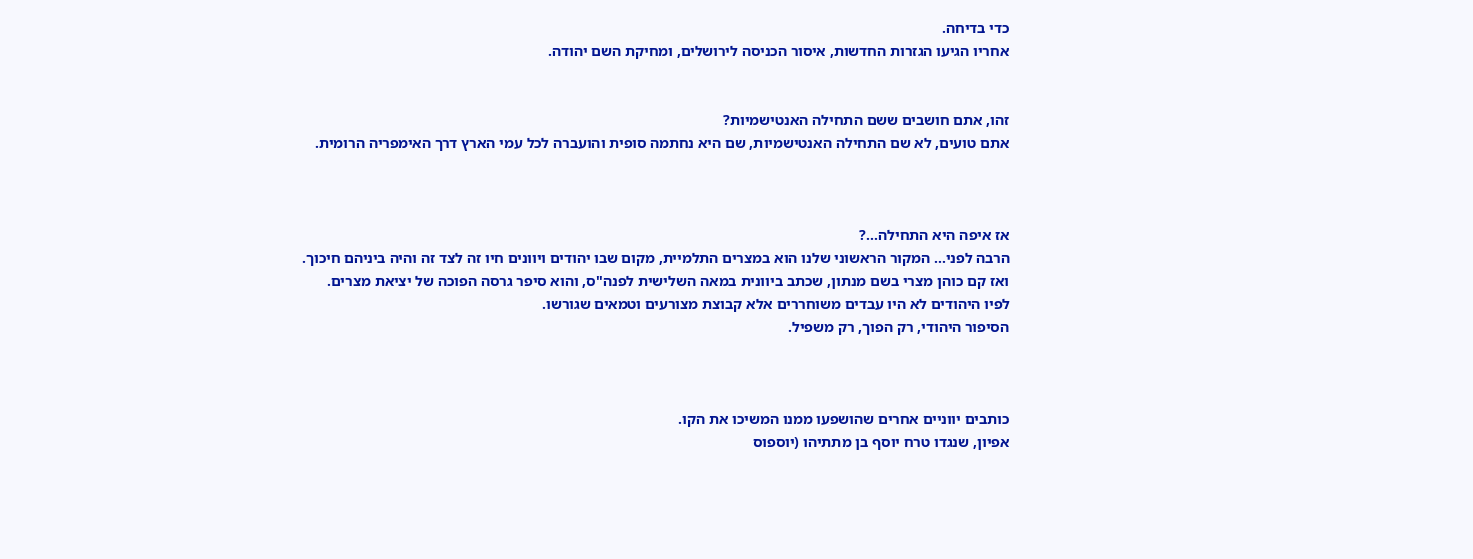כדי בדיחה.
אחריו הגיעו הגזרות החדשות, איסור הכניסה לירושלים, ומחיקת השם יהודה.


זהו, אתם חושבים ששם התחילה האנטישמיות?
אתם טועים, לא שם התחילה האנטישמיות, שם היא נחתמה סופית והועברה לכל עמי הארץ דרך האימפריה הרומית.



אז איפה היא התחילה...?
הרבה לפני... המקור הראשוני שלנו הוא במצרים התלמיית, מקום שבו יהודים ויוונים חיו זה לצד זה והיה ביניהם חיכוך.
ואז קם כוהן מצרי בשם מנתון, שכתב ביוונית במאה השלישית לפנה"ס, והוא סיפר גרסה הפוכה של יציאת מצרים.
לפיו היהודים לא היו עבדים משוחררים אלא קבוצת מצורעים וטמאים שגורשו.
הסיפור היהודי, רק הפוך, רק משפיל.



כותבים יווניים אחרים שהושפעו ממנו המשיכו את הקו.
אפיון, שנגדו טרח יוסף בן מתתיהו (יוספוס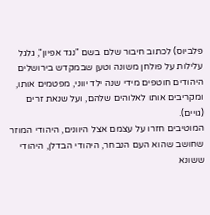פלביוס) לכתוב חיבור שלם בשם "נגד אפיון", גלגל עלילות על פולחן משונה וטען שבמקדש בירושלים היהודים חוטפים מידי שנה ילד יווני, מפטמים אותו, ומקריבים אותו לאלוהים שלהם, ועל שנאת זרים (גויים).
המוטיבים חזרו על עצמם אצל היוונים, היהודי המוזר שחושב שהוא העם הנבחר, היהודי הבדלן, היהודי ששונא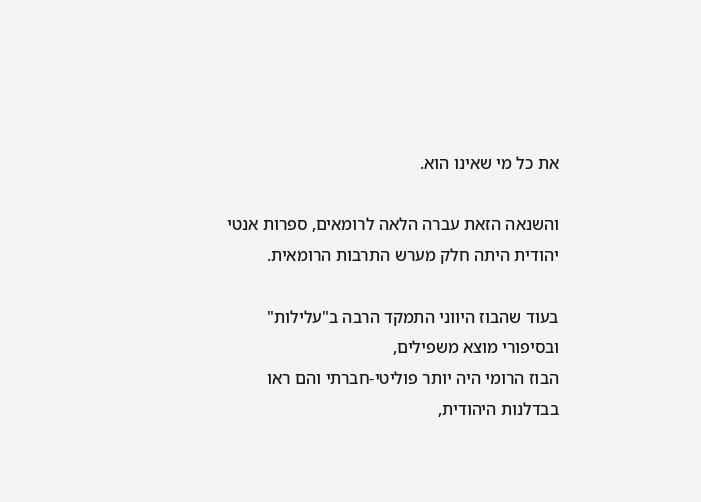את כל מי שאינו הוא.

והשנאה הזאת עברה הלאה לרומאים, ספרות אנטי יהודית היתה חלק מערש התרבות הרומאית.

בעוד שהבוז היווני התמקד הרבה ב"עלילות" ובסיפורי מוצא משפילים,
הבוז הרומי היה יותר פוליטי-חברתי והם ראו בבדלנות היהודית,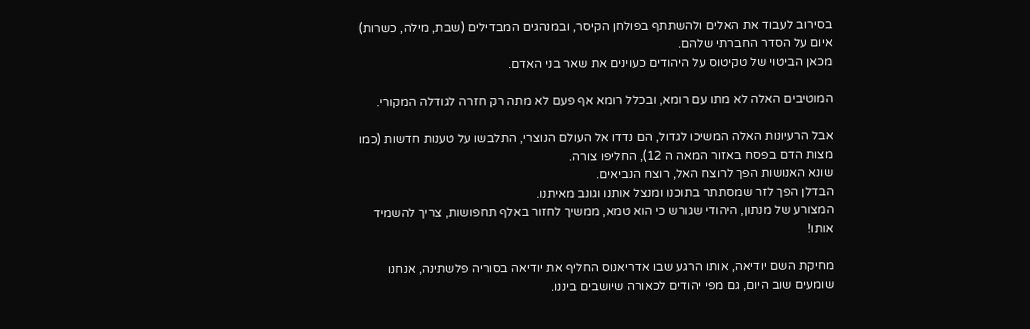בסירוב לעבוד את האלים ולהשתתף בפולחן הקיסר, ובמנהגים המבדילים (שבת, מילה, כשרות) איום על הסדר החברתי שלהם.
מכאן הביטוי של טקיטוס על היהודים כעוינים את שאר בני האדם.

המוטיבים האלה לא מתו עם רומא, ובכלל רומא אף פעם לא מתה רק חזרה לגודלה המקורי.

אבל הרעיונות האלה המשיכו לגדול, הם נדדו אל העולם הנוצרי, התלבשו על טענות חדשות (כמו מצות הדם בפסח באזור המאה ה 12), החליפו צורה.
שונא האנושות הפך לרוצח האל, רוצח הנביאים.
הבדלן הפך לזר שמסתתר בתוכנו ומנצל אותנו וגונב מאיתנו.
המצורע של מנתון, היהודי שגורש כי הוא טמא, ממשיך לחזור באלף תחפושות, צריך להשמיד אותו!

מחיקת השם יודיאה, אותו הרגע שבו אדריאנוס החליף את יודיאה בסוריה פלשתינה, אנחנו שומעים שוב היום, גם מפי יהודים לכאורה שיושבים ביננו.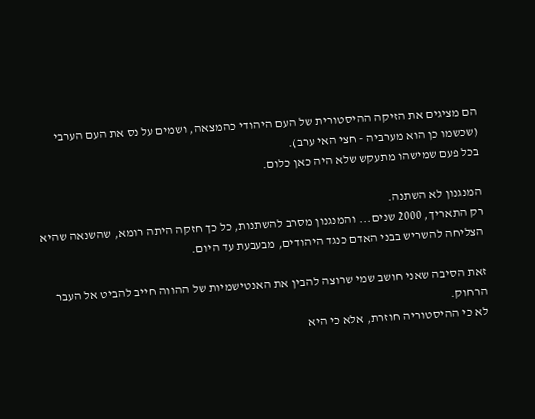הם מציגים את הזיקה ההיסטורית של העם היהודי כהמצאה, ושמים על נס את העם הערבי (שכשמו כן הוא מערביה - חצי האי ערב).
בכל פעם שמישהו מתעקש שלא היה כאן כלום.

המנגנון לא השתנה.
רק התאריך, 2000 שנים... והמנגנון מסרב להשתנות, כל כך חזקה היתה רומא, שהשנאה שהיא הצליחה להשריש בבני האדם כנגד היהודים, מבעבעת עד היום.

זאת הסיבה שאני חושב שמי שרוצה להבין את האנטישמיות של ההווה חייב להביט אל העבר הרחוק.
לא כי ההיסטוריה חוזרת, אלא כי היא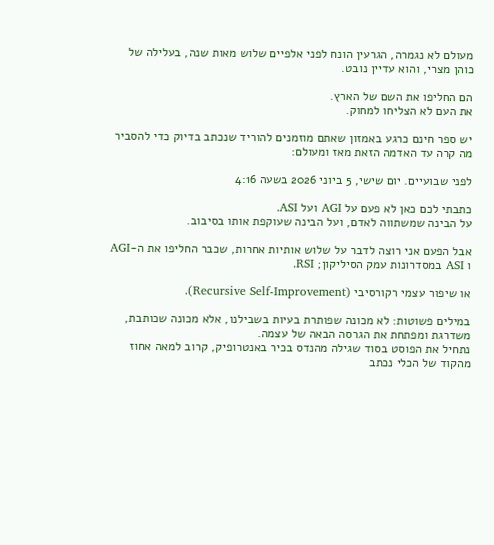מעולם לא נגמרה, הגרעין הונח לפני אלפיים שלוש מאות שנה, בעלילה של כוהן מצרי, והוא עדיין נובט.

הם החליפו את השם של הארץ.
את העם לא הצליחו למחוק.

יש ספר חינם כרגע באמזון שאתם מוזמנים להוריד שנכתב בדיוק כדי להסביר מה קרה עד האדמה הזאת מאז ומעולם:

לפני שבועיים. יום שישי, 5 ביוני 2026 בשעה 4:16

כתבתי לכם כאן לא פעם על AGI ועל ASI.
על הבינה שמשתווה לאדם, ועל הבינה שעוקפת אותו בסיבוב.

אבל הפעם אני רוצה לדבר על שלוש אותיות אחרות, שכבר החליפו את ה-AGI ו ASI במסדרונות עמק הסיליקון; RSI.

או שיפור עצמי רקורסיבי (Recursive Self-Improvement).

במילים פשוטות: לא מכונה שפותרת בעיות בשבילנו, אלא מכונה שכותבת, משדרגת ומפתחת את הגרסה הבאה של עצמה.
נתחיל את הפוסט בסוד שגילה מהנדס בכיר באנטרופיק, קרוב למאה אחוז מהקוד של הכלי נכתב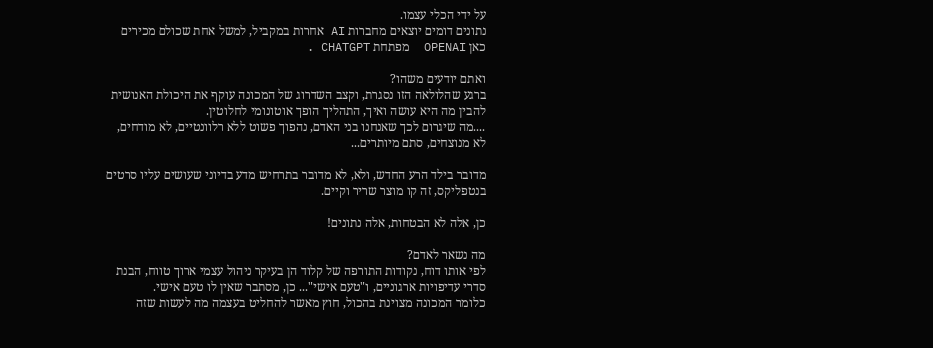על ידי הכלי עצמו.
נתונים דומים יוצאים מחברות AI אחרות במקביל, למשל אחת שכולם מכירים כאן OPENAI  מפתחת CHATGPT .

ואתם יודעים משהו?
ברגע שהלולאה הזו נסגרת, וקצב השדרוג של המכונה עוקף את היכולת האנושית להבין מה היא עושה ואיך, התהליך הופך אוטונומי לחלוטין.
....מה שיגרום לכך שאנחנו בני האדם, נהפוך פשוט ללא רלוונטיים, לא מודחים, לא מנוצחים, סתם מיותרים...

מדובר בילד הרע החדש, ולא, לא מדובר בתרחיש מדע בדיוני שעושים עליו סרטים בנטפליקס, זה קו מוצר שריר וקיים.

כן, אלה לא הבטחות, אלה נתונים!

מה נשאר לאדם?
לפי אותו דוח, נקודות התורפה של קלוד הן בעיקר ניהול עצמי ארוך טווח, הבנת סדרי עדיפויות ארגוניים, ו"טעם אישי"... כן, מסתבר שאין לו טעם אישי.
כלומר המכונה מצוינת בהכול, חוץ מאשר להחליט בעצמה מה לעשות שזה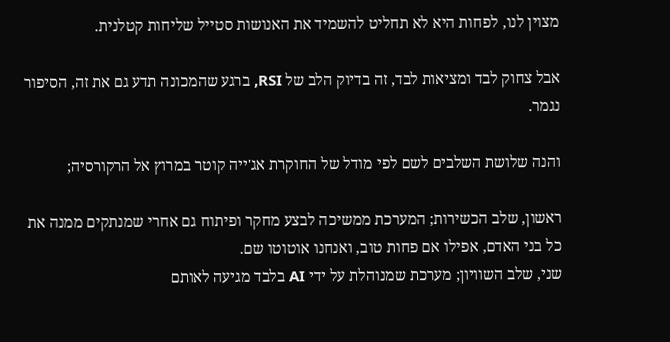מצוין לנו, לפחות היא לא תחליט להשמיד את האנושות סטייל שליחות קטלנית.

אבל צחוק לבד ומציאות לבד, זה בדיוק הלב של RSI, ברגע שהמכונה תדע גם את זה, הסיפור נגמר.

והנה שלושת השלבים לשם לפי מודל של החוקרת אג'ייה קוטר במרוץ אל הרקורסיה;

ראשון, שלב הכשירות; המערכת ממשיכה לבצע מחקר ופיתוח גם אחרי שמנתקים ממנה את כל בני האדם, אפילו אם פחות טוב, ואנחנו אוטוטו שם.
שני, שלב השוויון; מערכת שמנוהלת על ידי AI בלבד מגיעה לאותם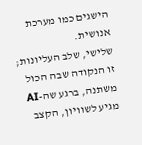הישגים כמו מערכת אנושית.
שלישי, שלב העליונות; זו הנקודה שבה הכול משתנה, ברגע שה-AI מגיע לשוויון, הקצב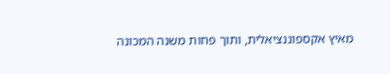מאיץ אקספוננציאלית, ותוך פחות משנה המכונה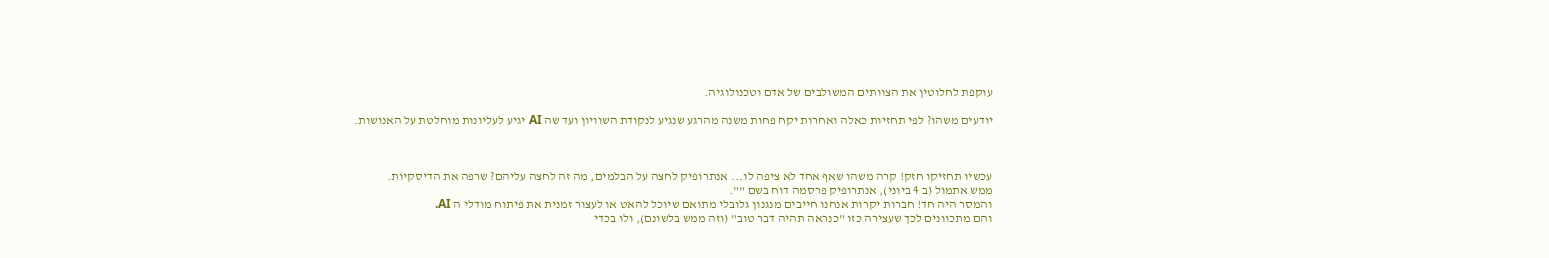עוקפת לחלוטין את הצוותים המשולבים של אדם וטכנולוגיה.

יודעים משהו? לפי תחזיות כאלה ואחרות יקח פחות משנה מהרגע שנגיע לנקודת השוויון ועד שה AI יגיע לעליונות מוחלטת על האנושות.



עכשיו תחזיקו חזק! קרה משהו שאף אחד לא ציפה לו... אנתרופיק לחצה על הבלמים, מה זה לחצה עליהם? שרפה את הדיסקיות.
ממש אתמול (ב 4 ביוני), אנתרופיק פרסמה דוח בשם "".
והמסר היה חד! חברות יקרות אנחנו חייבים מנגנון גלובלי מתואם שיוכל להאט או לעצור זמנית את פיתוח מודלי ה AI.
והם מתכוונים לכך שעצירה כזו "כנראה תהיה דבר טוב" (וזה ממש בלשונם), ולו בכדי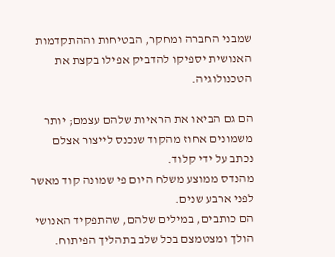שמבני החברה ומחקר, הבטיחות וההתקדמות האנושית יספיקו להדביק אפילו בקצת את הטכנולוגיה.

הם גם הביאו את הראיות שלהם עצמם; יותר משמונים אחוז מהקוד שנכנס לייצור אצלם נכתב על ידי קלוד.
מהנדס ממוצע משלח היום פי שמונה קוד מאשר לפני ארבע שנים.
הם כותבים, במילים שלהם, שהתפקיד האנושי הולך ומצטמצם בכל שלב בתהליך הפיתוח.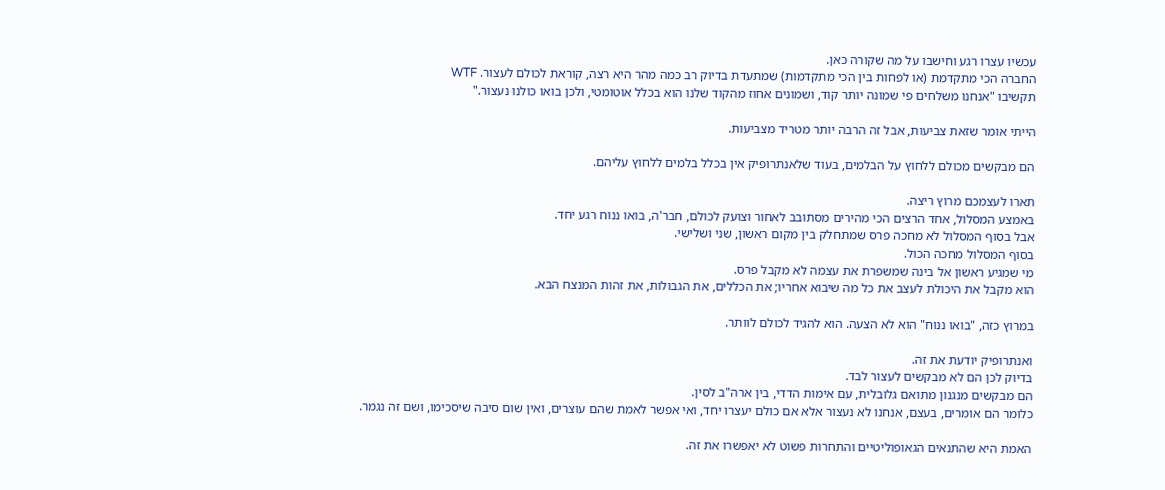עכשיו עצרו רגע וחישבו על מה שקורה כאן.
החברה הכי מתקדמת (או לפחות בין הכי מתקדמות) שמתעדת בדיוק רב כמה מהר היא רצה, קוראת לכולם לעצור. WTF
תקשיבו "אנחנו משלחים פי שמונה יותר קוד, ושמונים אחוז מהקוד שלנו הוא בכלל אוטומטי, ולכן בואו כולנו נעצור."

הייתי אומר שזאת צביעות, אבל זה הרבה יותר מטריד מצביעות.

הם מבקשים מכולם ללחוץ על הבלמים, בעוד שלאנתרופיק אין בכלל בלמים ללחוץ עליהם.

תארו לעצמכם מרוץ ריצה.
באמצע המסלול, אחד הרצים הכי מהירים מסתובב לאחור וצועק לכולם, חבר'ה, בואו ננוח רגע יחד.
אבל בסוף המסלול לא מחכה פרס שמתחלק בין מקום ראשון, שני ושלישי.
בסוף המסלול מחכה הכול.
מי שמגיע ראשון אל בינה שמשפרת את עצמה לא מקבל פרס.
הוא מקבל את היכולת לעצב את כל מה שיבוא אחריו; את הכללים, את הגבולות, את זהות המנצח הבא.

במרוץ כזה, "בואו ננוח" הוא לא הצעה. הוא להגיד לכולם לוותר.

ואנתרופיק יודעת את זה.
בדיוק לכן הם לא מבקשים לעצור לבד.
הם מבקשים מנגנון מתואם גלובלית, עם אימות הדדי, בין ארה"ב לסין.
כלומר הם אומרים, בעצם, אנחנו לא נעצור אלא אם כולם יעצרו יחד, ואי אפשר לאמת שהם עוצרים, ואין שום סיבה שיסכימו, ושם זה נגמר.

האמת היא שהתנאים הגאופוליטיים והתחרות פשוט לא יאפשרו את זה.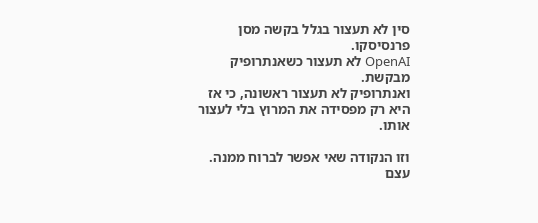סין לא תעצור בגלל בקשה מסן פרנסיסקו.
OpenAI לא תעצור כשאנתרופיק מבקשת.
ואנתרופיק לא תעצור ראשונה, כי אז היא רק מפסידה את המרוץ בלי לעצור אותו.

וזו הנקודה שאי אפשר לברוח ממנה.
עצם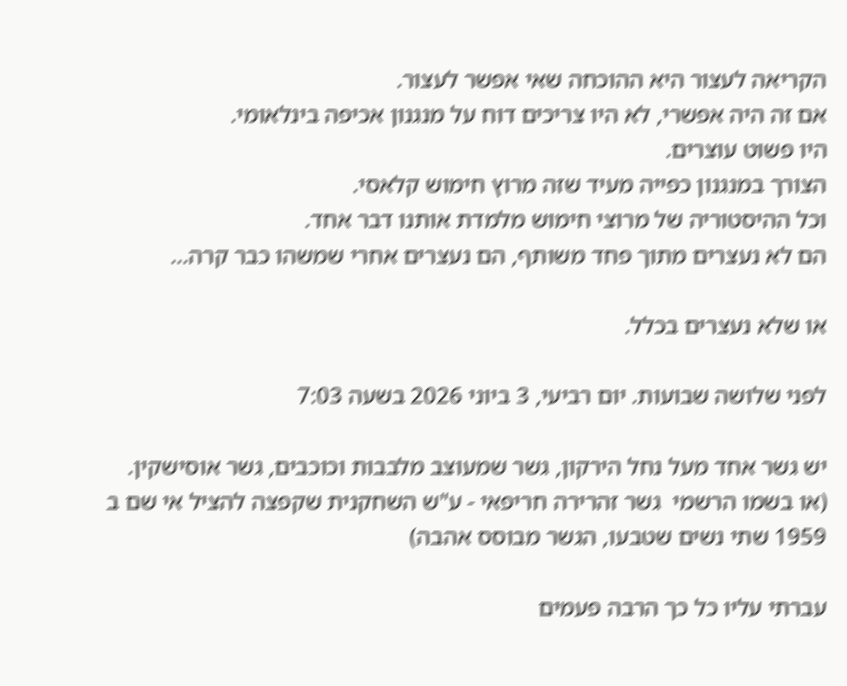הקריאה לעצור היא ההוכחה שאי אפשר לעצור.
אם זה היה אפשרי, לא היו צריכים דוח על מנגנון אכיפה בינלאומי.
היו פשוט עוצרים.
הצורך במנגנון כפייה מעיד שזה מרוץ חימוש קלאסי.
וכל ההיסטוריה של מרוצי חימוש מלמדת אותנו דבר אחד.
הם לא נעצרים מתוך פחד משותף, הם נעצרים אחרי שמשהו כבר קרה...

או שלא נעצרים בכלל.

לפני שלושה שבועות. יום רביעי, 3 ביוני 2026 בשעה 7:03

יש גשר אחד מעל נחל הירקון, גשר שמעוצב מלבבות וכוכבים, גשר אוסישקין.
(או בשמו הרשמי  גשר זהרירה חריפאי - ע"ש השחקנית שקפצה להציל אי שם ב 1959 שתי נשים שטבעו, הגשר מבוסס אהבה)

עברתי עליו כל כך הרבה פעמים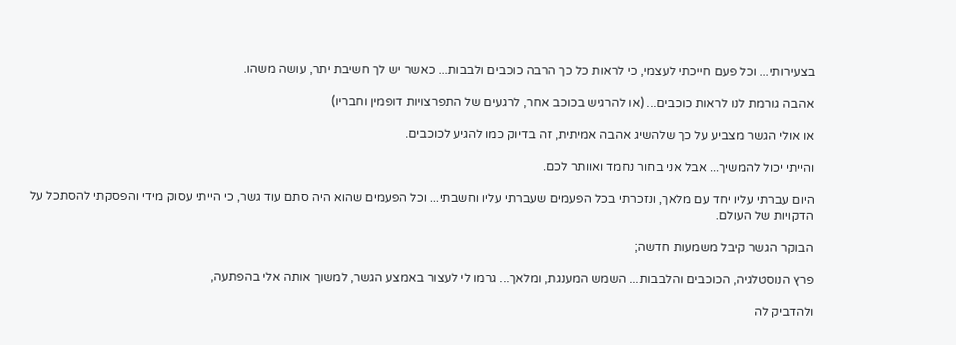בצעירותי... וכל פעם חייכתי לעצמי, כי לראות כל כך הרבה כוכבים ולבבות... כאשר יש לך חשיבת יתר, עושה משהו.

אהבה גורמת לנו לראות כוכבים... (או להרגיש בכוכב אחר, לרגעים של התפרצויות דופמין וחבריו)

או אולי הגשר מצביע על כך שלהשיג אהבה אמיתית, זה בדיוק כמו להגיע לכוכבים.

והייתי יכול להמשיך... אבל אני בחור נחמד ואוותר לכם.

היום עברתי עליו יחד עם מלאך, ונזכרתי בכל הפעמים שעברתי עליו וחשבתי... וכל הפעמים שהוא היה סתם עוד גשר, כי הייתי עסוק מידי והפסקתי להסתכל על הדקויות של העולם.

הבוקר הגשר קיבל משמעות חדשה;

פרץ הנוסטלגיה, הכוכבים והלבבות... השמש המענגת, ומלאך... גרמו לי לעצור באמצע הגשר, למשוך אותה אלי בהפתעה,

ולהדביק לה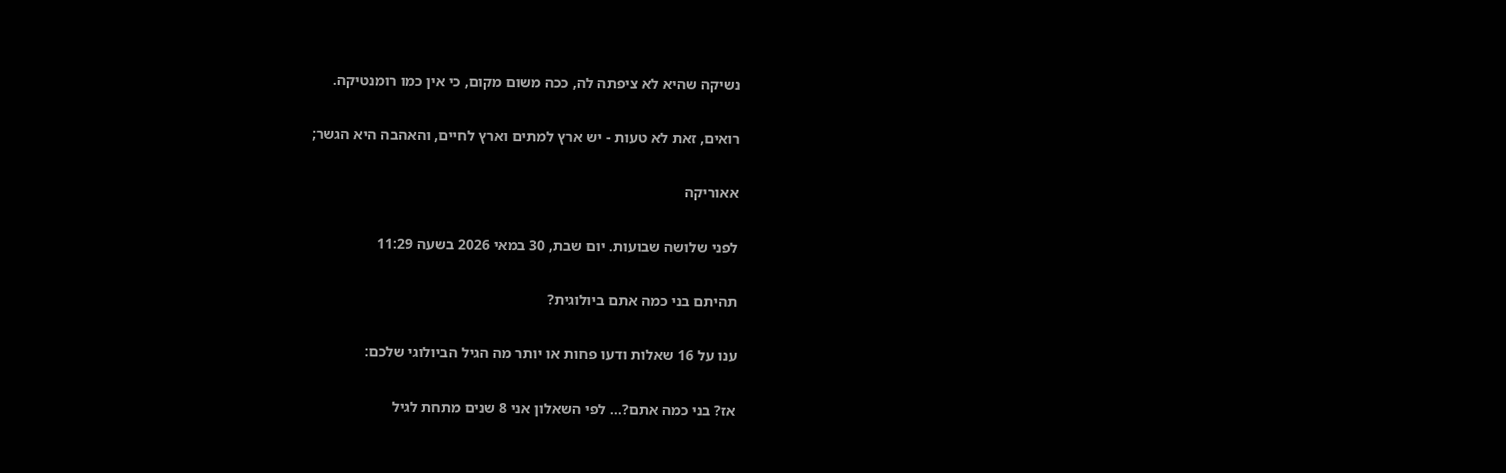נשיקה שהיא לא ציפתה לה, ככה משום מקום, כי אין כמו רומנטיקה.

רואים, זאת לא טעות - יש ארץ למתים וארץ לחיים, והאהבה היא הגשר;

אאוריקה

לפני שלושה שבועות. יום שבת, 30 במאי 2026 בשעה 11:29

תהיתם בני כמה אתם ביולוגית?

ענו על 16 שאלות ודעו פחות או יותר מה הגיל הביולוגי שלכם:

אז? בני כמה אתם?... לפי השאלון אני 8 שנים מתחת לגיל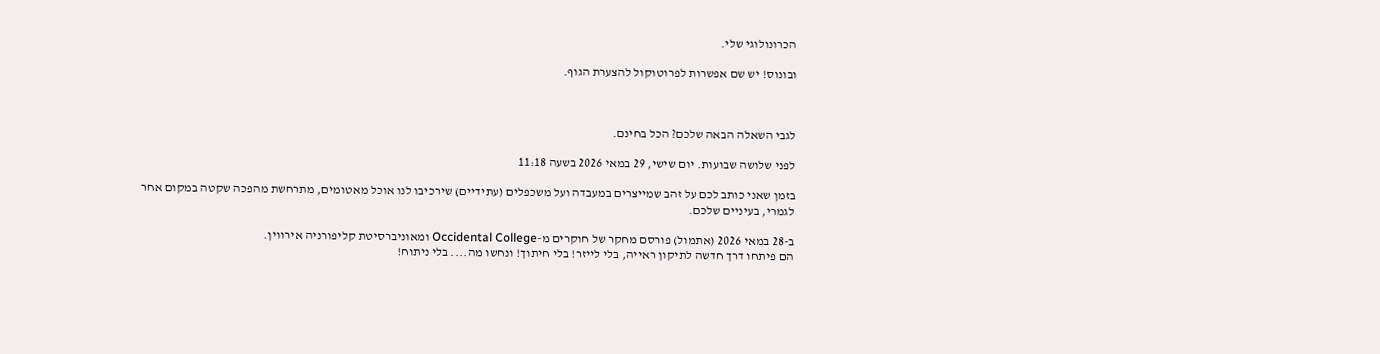הכרונולוגי שלי.

ובונוס! יש שם אפשרות לפרוטוקול להצערת הגוף.



לגבי השאלה הבאה שלכם? הכל בחינם.

לפני שלושה שבועות. יום שישי, 29 במאי 2026 בשעה 11:18

בזמן שאני כותב לכם על זהב שמייצרים במעבדה ועל משכפלים (עתידיים) שירכיבו לנו אוכל מאטומים, מתרחשת מהפכה שקטה במקום אחר לגמרי, בעיניים שלכם.

ב-28 במאי 2026 (אתמול) פורסם מחקר של חוקרים מ-Occidental College ומאוניברסיטת קליפורניה אירווין.
הם פיתחו דרך חדשה לתיקון ראייה, בלי לייזר! בלי חיתוך! ונחשו מה.... בלי ניתוח!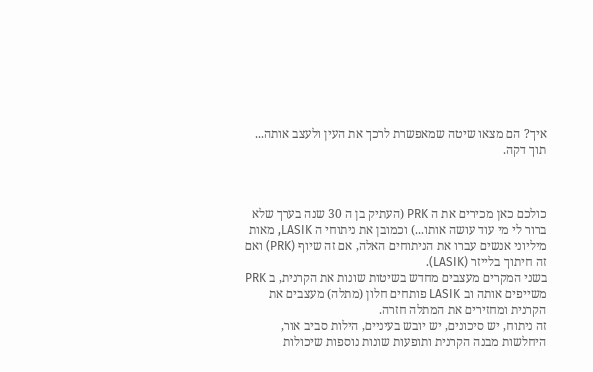איך? הם מצאו שיטה שמאפשרת לרכך את העין ולעצב אותה... תוך דקה.



כולכם כאן מכירים את ה PRK (העתיק בן ה 30 שנה בערך שלא ברור לי מי עוד עושה אותו...) וכמובן את ניתוחי ה LASIK, מאות מיליוני אנשים עברו את הניתוחים האלה, אם זה שיוף (PRK) ואם זה חיתוך בלייזר (LASIK).
בשני המקרים מעצבים מחדש בשיטות שונות את הקרנית, ב PRK משייפים אותה וב LASIK פותחים חלון (מתלה) מעצבים את הקרנית ומחזירים את המתלה חזרה.
זה ניתוח, יש סיכונים, יש יובש בעיניים, הילות סביב אור, היחלשות מבנה הקרנית ותופעות שונות נוספות שיכולות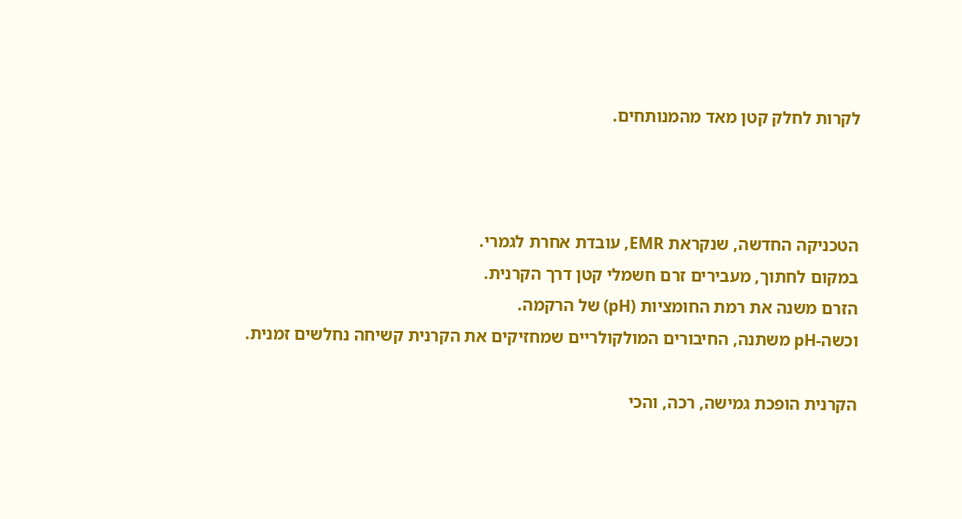לקרות לחלק קטן מאד מהמנותחים.



הטכניקה החדשה, שנקראת EMR, עובדת אחרת לגמרי.
במקום לחתוך, מעבירים זרם חשמלי קטן דרך הקרנית.
הזרם משנה את רמת החומציות (pH) של הרקמה.
וכשה-pH משתנה, החיבורים המולקולריים שמחזיקים את הקרנית קשיחה נחלשים זמנית.

הקרנית הופכת גמישה, רכה, והכי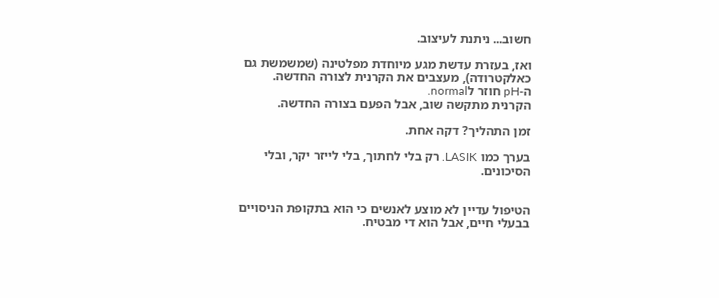חשוב... ניתנת לעיצוב.

ואז, בעזרת עדשת מגע מיוחדת מפלטינה (שמשמשת גם כאלקטרודה), מעצבים את הקרנית לצורה החדשה.
ה-pH חוזר לnormal.
הקרנית מתקשה שוב, אבל הפעם בצורה החדשה.

זמן התהליך? דקה אחת.

בערך כמו LASIK. רק בלי לחתוך, בלי לייזר יקר, ובלי הסיכונים.


הטיפול עדיין לא מוצע לאנשים כי הוא בתקופת הניסויים בבעלי חיים, אבל הוא די מבטיח.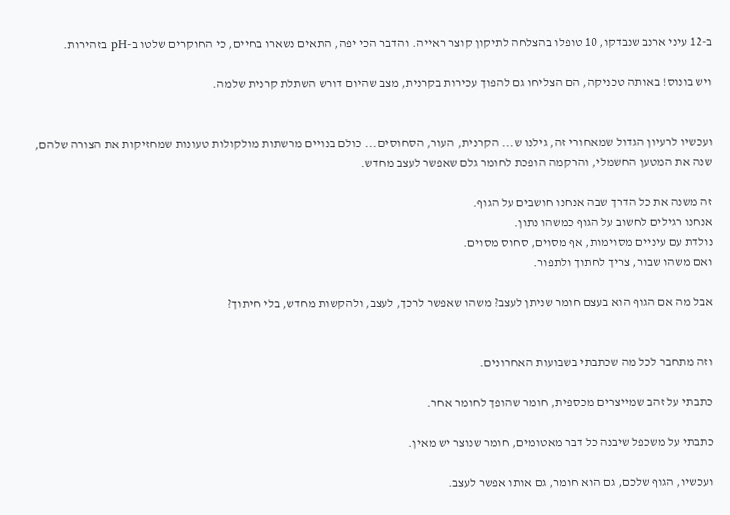ב-12 עיני ארנב שנבדקו, 10 טופלו בהצלחה לתיקון קוצר ראייה. והדבר הכי יפה, התאים נשארו בחיים, כי החוקרים שלטו ב-pH בזהירות.

ויש בונוס! באותה טכניקה, הם הצליחו גם להפוך עכירות בקרנית, מצב שהיום דורש השתלת קרנית שלמה.


ועכשיו לרעיון הגדול שמאחורי זה, גילנו ש... הקרנית, העור, הסחוסים... כולם בנויים מרשתות מולקולות טעונות שמחזיקות את הצורה שלהם, שנה את המטען החשמלי, והרקמה הופכת לחומר גלם שאפשר לעצב מחדש.

זה משנה את כל הדרך שבה אנחנו חושבים על הגוף.
אנחנו רגילים לחשוב על הגוף כמשהו נתון.
נולדת עם עיניים מסוימות, אף מסוים, סחוס מסוים.
ואם משהו שבור, צריך לחתוך ולתפור.

אבל מה אם הגוף הוא בעצם חומר שניתן לעצב? משהו שאפשר לרכך, לעצב, ולהקשות מחדש, בלי חיתוך?


וזה מתחבר לכל מה שכתבתי בשבועות האחרונים.

כתבתי על זהב שמייצרים מכספית, חומר שהופך לחומר אחר.

כתבתי על משכפל שיבנה כל דבר מאטומים, חומר שנוצר יש מאין.

ועכשיו, הגוף שלכם, גם הוא חומר, גם אותו אפשר לעצב.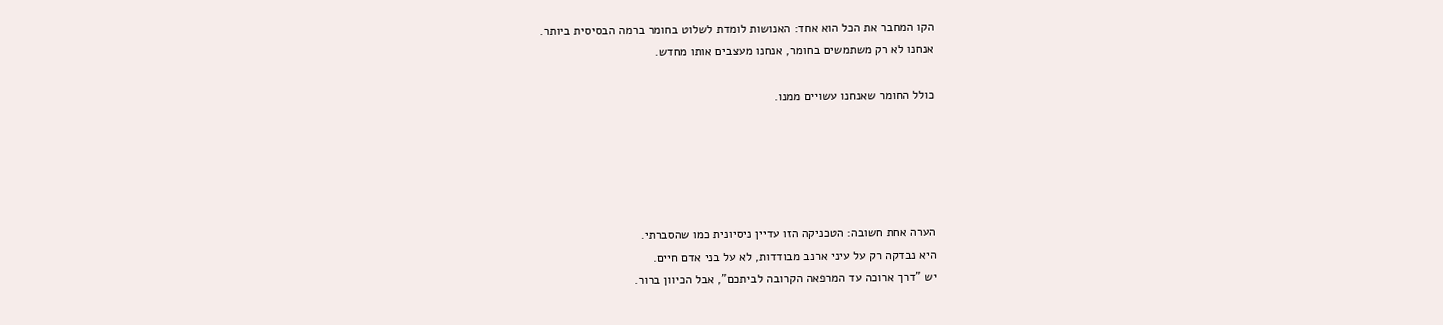הקו המחבר את הכל הוא אחד: האנושות לומדת לשלוט בחומר ברמה הבסיסית ביותר.
אנחנו לא רק משתמשים בחומר, אנחנו מעצבים אותו מחדש.

כולל החומר שאנחנו עשויים ממנו.





הערה אחת חשובה: הטכניקה הזו עדיין ניסיונית כמו שהסברתי.
היא נבדקה רק על עיני ארנב מבודדות, לא על בני אדם חיים.
יש "דרך ארוכה עד המרפאה הקרובה לביתכם", אבל הכיוון ברור.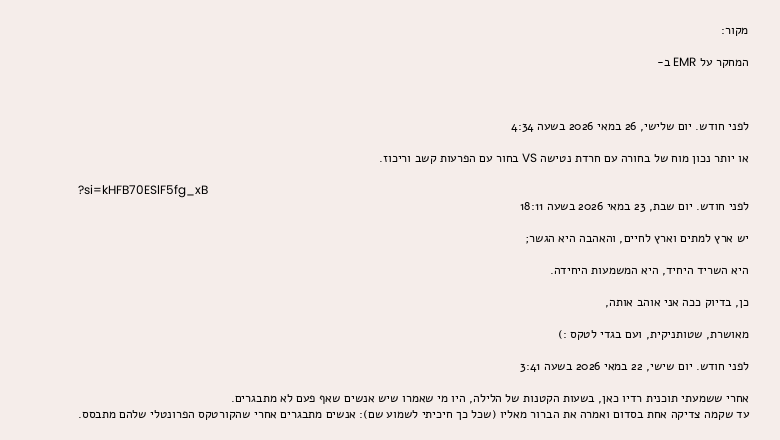מקור:

המחקר על EMR ב-



לפני חודש. יום שלישי, 26 במאי 2026 בשעה 4:34

או יותר נכון מוח של בחורה עם חרדת נטישה VS בחור עם הפרעות קשב וריכוז.

?si=kHFB70ESlF5fg_xB
לפני חודש. יום שבת, 23 במאי 2026 בשעה 18:11

יש ארץ למתים וארץ לחיים, והאהבה היא הגשר;

היא השריד היחיד, היא המשמעות היחידה.

כן, בדיוק ככה אני אוהב אותה,

מאושרת, שטותניקית, ועם בגדי לטקס :)

לפני חודש. יום שישי, 22 במאי 2026 בשעה 3:41

אחרי ששמעתי תוכנית רדיו כאן, בשעות הקטנות של הלילה, היו מי שאמרו שיש אנשים שאף פעם לא מתבגרים.
עד שקמה צדיקה אחת בסדום ואמרה את הברור מאליו (שכל כך חיכיתי לשמוע שם): אנשים מתבגרים אחרי שהקורטקס הפרונטלי שלהם מתבסס.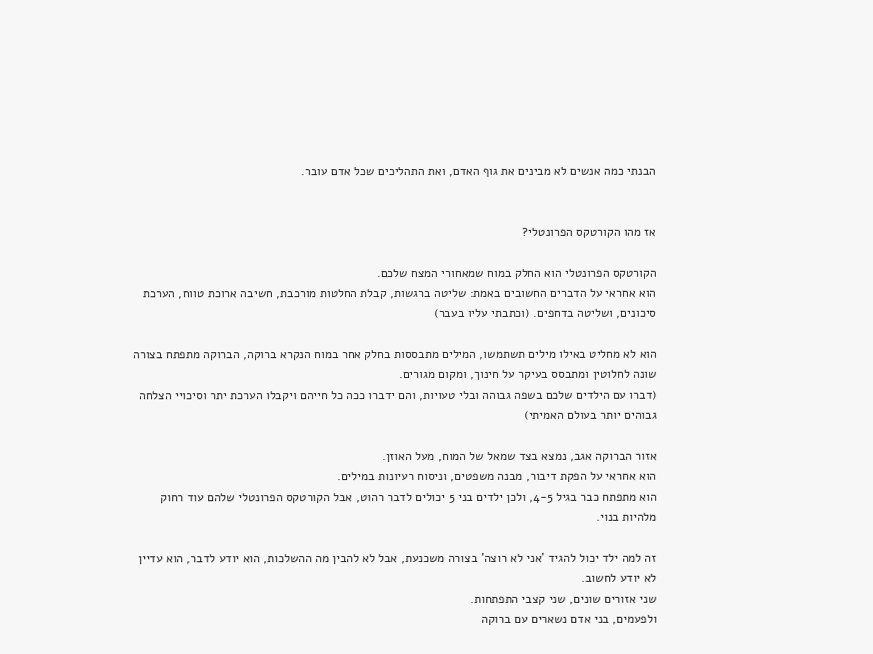הבנתי כמה אנשים לא מבינים את גוף האדם, ואת התהליכים שכל אדם עובר.


אז מהו הקורטקס הפרונטלי?

הקורטקס הפרונטלי הוא החלק במוח שמאחורי המצח שלכם.
הוא אחראי על הדברים החשובים באמת: שליטה ברגשות, קבלת החלטות מורכבת, חשיבה ארוכת טווח, הערכת סיכונים, ושליטה בדחפים. (וכתבתי עליו בעבר)

הוא לא מחליט באילו מילים תשתמשו, המילים מתבססות בחלק אחר במוח הנקרא ברוקה, הברוקה מתפתח בצורה שונה לחלוטין ומתבסס בעיקר על חינוך, ומקום מגורים.
(דברו עם הילדים שלכם בשפה גבוהה ובלי טעויות, והם ידברו ככה כל חייהם ויקבלו הערכת יתר וסיכויי הצלחה גבוהים יותר בעולם האמיתי)

אזור הברוקה אגב, נמצא בצד שמאל של המוח, מעל האוזן.
הוא אחראי על הפקת דיבור, מבנה משפטים, וניסוח רעיונות במילים.
הוא מתפתח כבר בגיל 4-5, ולכן ילדים בני 5 יכולים לדבר רהוט, אבל הקורטקס הפרונטלי שלהם עוד רחוק מלהיות בנוי.

זה למה ילד יכול להגיד 'אני לא רוצה' בצורה משכנעת, אבל לא להבין מה ההשלכות, הוא יודע לדבר, הוא עדיין לא יודע לחשוב.
שני אזורים שונים, שני קצבי התפתחות.
ולפעמים, בני אדם נשארים עם ברוקה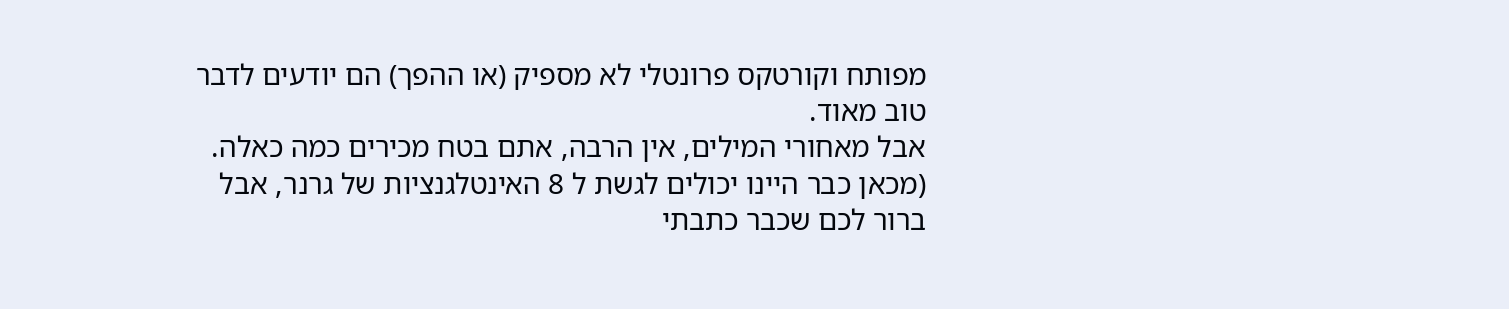מפותח וקורטקס פרונטלי לא מספיק (או ההפך) הם יודעים לדבר טוב מאוד.
אבל מאחורי המילים, אין הרבה, אתם בטח מכירים כמה כאלה.
(מכאן כבר היינו יכולים לגשת ל 8 האינטלגנציות של גרנר, אבל ברור לכם שכבר כתבתי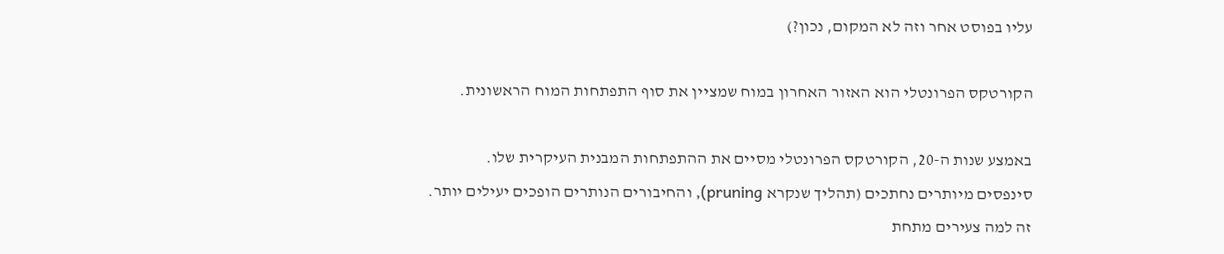עליו בפוסט אחר וזה לא המקום, נכון?)

הקורטקס הפרונטלי הוא האזור האחרון במוח שמציין את סוף התפתחות המוח הראשונית.

באמצע שנות ה-20, הקורטקס הפרונטלי מסיים את ההתפתחות המבנית העיקרית שלו.
סינפסים מיותרים נחתכים (תהליך שנקרא pruning), והחיבורים הנותרים הופכים יעילים יותר.
זה למה צעירים מתחת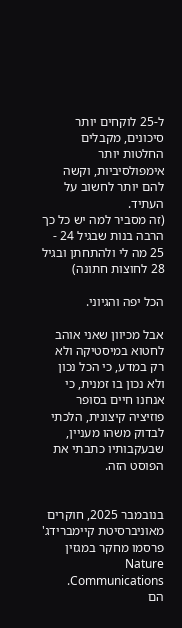ל-25 לוקחים יותר סיכונים, מקבלים החלטות יותר אימפולסיביות, וקשה להם יותר לחשוב על העתיד.
(זה מסביר למה יש כל כך הרבה בנות שבגיל 24 - 25 מה לי ולהתחתן ובגיל 28 לחוצות חתונה)

הכל יפה והגיוני.

אבל מכיוון שאני אוהב לחטוא במיסטיקה ולא רק במדע, כי הכל נכון ולא נכון בו זמנית, כי אנחנו חיים בסופר פוזיציה קיצונית, הלכתי לבדוק משהו מעניין, שבעקבותיו כתבתי את הפוסט הזה.


בנובמבר 2025, חוקרים מאוניברסיטת קיימברידג' פרסמו מחקר במגזין Nature Communications.
הם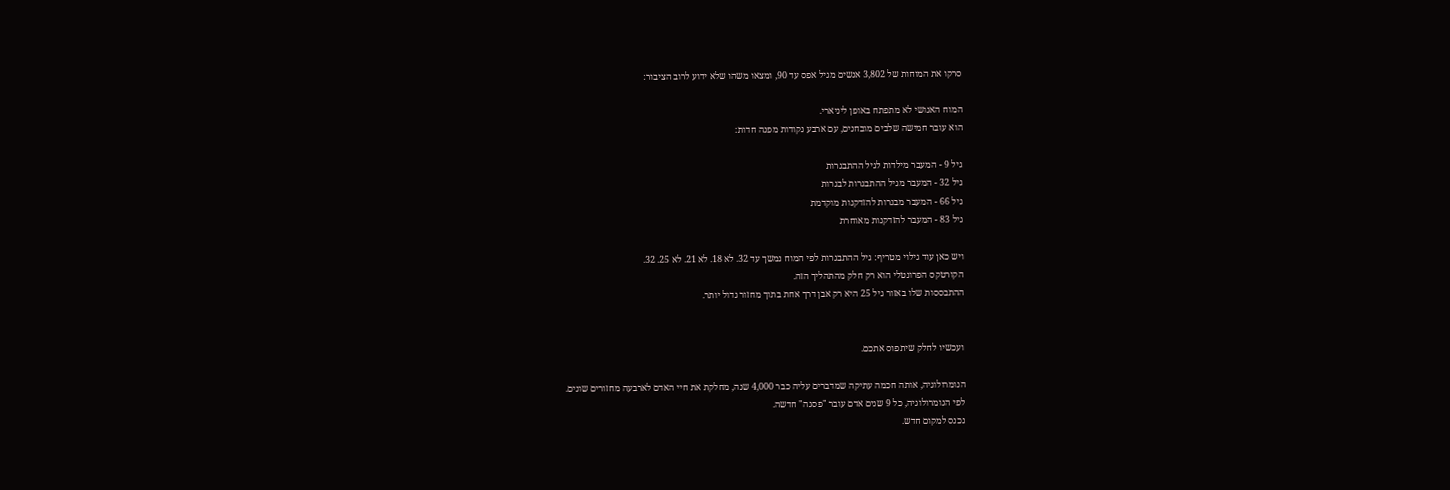סרקו את המוחות של 3,802 אנשים מגיל אפס עד 90, ומצאו משהו שלא ידוע לרוב הציבור:

המוח האנושי לא מתפתח באופן ליניארי.
הוא עובר חמישה שלבים מובחנים, עם ארבע נקודות מפנה חדות:

גיל 9 - המעבר מילדות לגיל ההתבגרות
גיל 32 - המעבר מגיל ההתבגרות לבגרות
גיל 66 - המעבר מבגרות להזדקנות מוקדמת
גיל 83 - המעבר להזדקנות מאוחרת

ויש כאן עוד גילוי מטריף: גיל ההתבגרות לפי המוח נמשך עד 32. לא 18. לא 21. לא 25. 32.
הקורטקס הפרונטלי הוא רק חלק מהתהליך הזה.
ההתבססות שלו באזור גיל 25 היא רק אבן דרך אחת בתוך מחזור גדול יותר.


ועכשיו לחלק שיתפוס אתכם.

הנומרולוגיה, אותה חכמה עתיקה שמדברים עליה כבר 4,000 שנה, מחלקת את חיי האדם לארבעה מחזורים שונים.
לפי הנומרולוגיה, כל 9 שנים אדם עובר "פסגה" חדשה.
נכנס למקום חדש.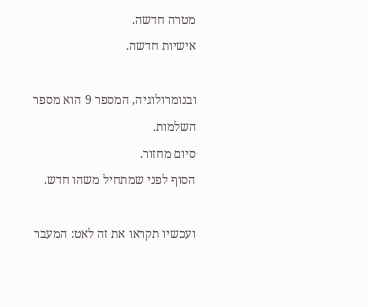מטרה חדשה.
אישיות חדשה.

ובנומרולוגיה, המספר 9 הוא מספר השלמות.
סיום מחזור.
הסוף לפני שמתחיל משהו חדש.

ועכשיו תקראו את זה לאט: המעבר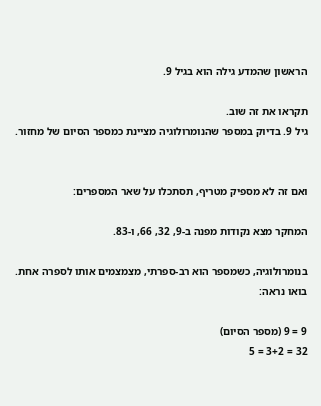הראשון שהמדע גילה הוא בגיל 9.

תקראו את זה שוב.
גיל 9. בדיוק במספר שהנומרולוגיה מציינת כמספר הסיום של מחזור.


ואם זה לא מספיק מטריף, תסתכלו על שאר המספרים:

המחקר מצא נקודות מפנה ב-9, 32, 66, ו-83.

בנומרולוגיה, כשמספר הוא רב-ספרתי, מצמצמים אותו לספרה אחת. בואו נראה:

9 = 9 (מספר הסיום)
32 = 3+2 = 5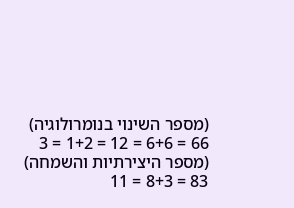(מספר השינוי בנומרולוגיה)
66 = 6+6 = 12 = 1+2 = 3 (מספר היצירתיות והשמחה)
83 = 8+3 = 11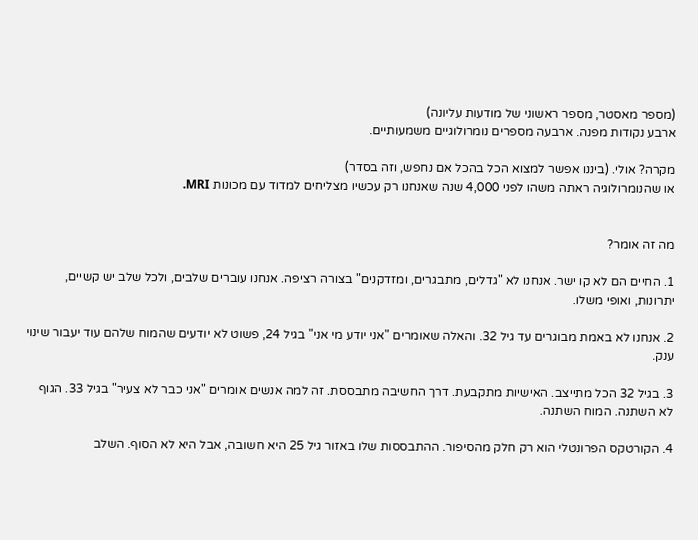(מספר מאסטר, מספר ראשוני של מודעות עליונה)
ארבע נקודות מפנה. ארבעה מספרים נומרולוגיים משמעותיים.

מקרה? אולי. (ביננו אפשר למצוא הכל בהכל אם נחפש, וזה בסדר)
או שהנומרולוגיה ראתה משהו לפני 4,000 שנה שאנחנו רק עכשיו מצליחים למדוד עם מכונות MRI.


מה זה אומר?

1. החיים הם לא קו ישר. אנחנו לא "גדלים, מתבגרים, ומזדקנים" בצורה רציפה. אנחנו עוברים שלבים, ולכל שלב יש קשיים, יתרונות, ואופי משלו.

2. אנחנו לא באמת מבוגרים עד גיל 32. והאלה שאומרים "אני יודע מי אני" בגיל 24, פשוט לא יודעים שהמוח שלהם עוד יעבור שינוי ענק.

3. בגיל 32 הכל מתייצב. האישיות מתקבעת. דרך החשיבה מתבססת. זה למה אנשים אומרים "אני כבר לא צעיר" בגיל 33. הגוף לא השתנה. המוח השתנה.

4. הקורטקס הפרונטלי הוא רק חלק מהסיפור. ההתבססות שלו באזור גיל 25 היא חשובה, אבל היא לא הסוף. השלב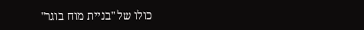כולו של "בניית מוח בוגר"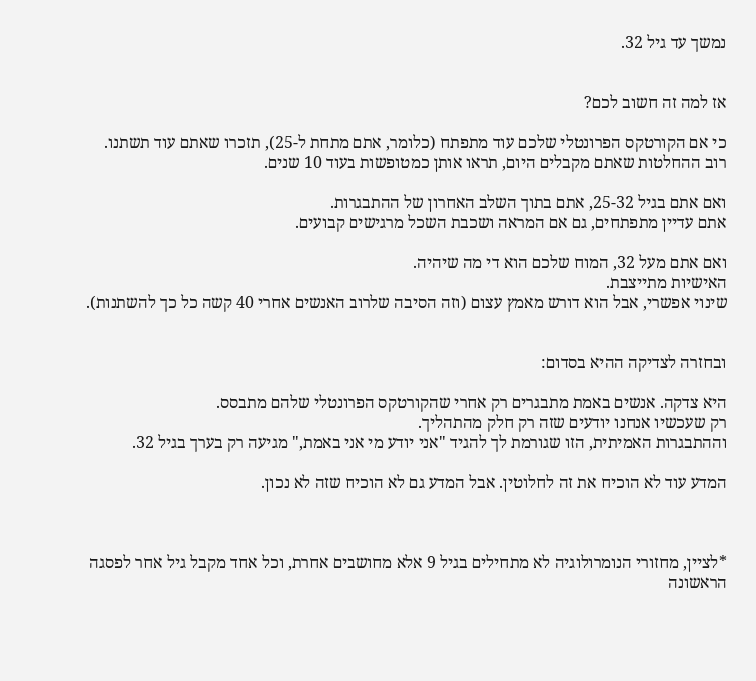נמשך עד גיל 32.


אז למה זה חשוב לכם?

כי אם הקורטקס הפרונטלי שלכם עוד מתפתח (כלומר, אתם מתחת ל-25), תזכרו שאתם עוד תשתנו.
רוב ההחלטות שאתם מקבלים היום, תראו אותן כמטופשות בעוד 10 שנים.

ואם אתם בגיל 25-32, אתם בתוך השלב האחרון של ההתבגרות.
אתם עדיין מתפתחים, גם אם המראה ושכבת השכל מרגישים קבועים.

ואם אתם מעל 32, המוח שלכם הוא די מה שיהיה.
האישיות מתייצבת.
שינוי אפשרי, אבל הוא דורש מאמץ עצום (וזה הסיבה שלרוב האנשים אחרי 40 קשה כל כך להשתנות).


ובחזרה לצדיקה ההיא בסדום:

היא צדקה. אנשים באמת מתבגרים רק אחרי שהקורטקס הפרונטלי שלהם מתבסס.
רק שעכשיו אנחנו יודעים שזה רק חלק מהתהליך.
וההתבגרות האמיתית, הזו שגורמת לך להגיד "אני יודע מי אני באמת," מגיעה רק בערך בגיל 32.

המדע עוד לא הוכיח את זה לחלוטין. אבל המדע גם לא הוכיח שזה לא נכון.



*לציין, מחזורי הנומרולוגיה לא מתחילים בגיל 9 אלא מחושבים אחרת, וכל אחד מקבל גיל אחר לפסגה הראשונה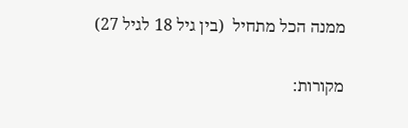ממנה הכל מתחיל  (בין גיל 18 לגיל 27)

מקורות: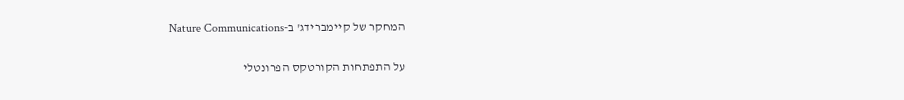המחקר של קיימברידג' ב-Nature Communications

על התפתחות הקורטקס הפרונטלי